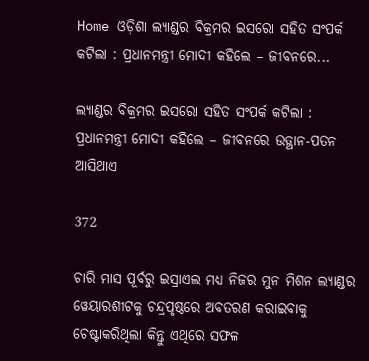Home ଓଡ଼ିଶା ଲ୍ୟାଣ୍ଡର ବିକ୍ରମର ଇସରୋ ସହିତ ସଂପର୍କ କଟିଲା : ପ୍ରଧାନମନ୍ତ୍ରୀ ମୋଦୀ କହିଲେ – ଜୀବନରେ...

ଲ୍ୟାଣ୍ଡର ବିକ୍ରମର ଇସରୋ ସହିତ ସଂପର୍କ କଟିଲା : ପ୍ରଧାନମନ୍ତ୍ରୀ ମୋଦୀ କହିଲେ – ଜୀବନରେ ଉତ୍ଥାନ-ପତନ ଆସିଥାଏ

372

ଚାରି ମାସ ପୂର୍ବରୁ ଇସ୍ରାଏଲ ମଧ୍ୟ ନିଜର ମୁନ ମିଶନ ଲ୍ୟାଣ୍ଡର ୱେୟାରଶୀଟକୁ ଚନ୍ଦ୍ରପୃଷ୍ଠରେ ଅବତରଣ କରାଇବାକୁ ଚେଷ୍ଟାକରିଥିଲା କିନ୍ତୁ ଏଥିରେ ସଫଳ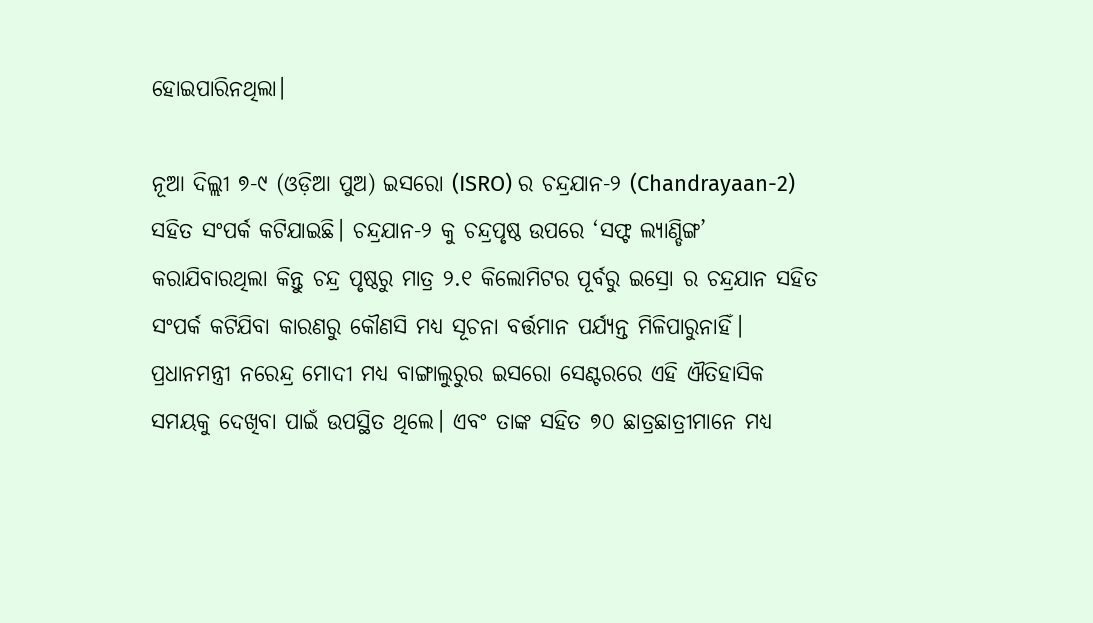ହୋଇପାରିନଥିଲା।

ନୂଆ ଦିଲ୍ଲୀ ୭-୯ (ଓଡ଼ିଆ ପୁଅ) ଇସରୋ (ISRO) ର ଚନ୍ଦ୍ରଯାନ-୨ (Chandrayaan-2) ସହିତ ସଂପର୍କ କଟିଯାଇଛି। ଚନ୍ଦ୍ରଯାନ-୨ କୁ ଚନ୍ଦ୍ରପୃଷ୍ଠ ଉପରେ ‘ସଫ୍ଟ ଲ୍ୟାଣ୍ଡିଙ୍ଗ’ କରାଯିବାରଥିଲା କିନ୍ତୁ ଚନ୍ଦ୍ର ପୃଷ୍ଠରୁ ମାତ୍ର ୨.୧ କିଲୋମିଟର ପୂର୍ବରୁ ଇସ୍ରୋ ର ଚନ୍ଦ୍ରଯାନ ସହିତ ସଂପର୍କ କଟିଯିବା କାରଣରୁ କୌଣସି ମଧ୍ୟ ସୂଚନା ବର୍ତ୍ତମାନ ପର୍ଯ୍ୟନ୍ତ ମିଳିପାରୁନାହିଁ। ପ୍ରଧାନମନ୍ତ୍ରୀ ନରେନ୍ଦ୍ର ମୋଦୀ ମଧ୍ୟ ବାଙ୍ଗାଲୁରୁର ଇସରୋ ସେଣ୍ଟରରେ ଏହି ଐତିହାସିକ ସମୟକୁ ଦେଖିବା ପାଇଁ ଉପସ୍ଥିତ ଥିଲେ। ଏବଂ ତାଙ୍କ ସହିତ ୭୦ ଛାତ୍ରଛାତ୍ରୀମାନେ ମଧ୍ୟ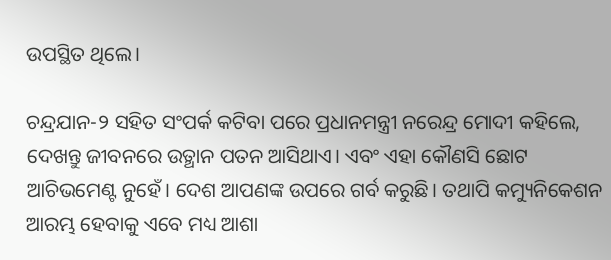ଉପସ୍ଥିତ ଥିଲେ।

ଚନ୍ଦ୍ରଯାନ-୨ ସହିତ ସଂପର୍କ କଟିବା ପରେ ପ୍ରଧାନମନ୍ତ୍ରୀ ନରେନ୍ଦ୍ର ମୋଦୀ କହିଲେ, ଦେଖନ୍ତୁ ଜୀବନରେ ଉତ୍ଥାନ ପତନ ଆସିଥାଏ। ଏବଂ ଏହା କୌଣସି ଛୋଟ ଆଚିଭମେଣ୍ଟ ନୁହେଁ। ଦେଶ ଆପଣଙ୍କ ଉପରେ ଗର୍ବ କରୁଛି। ତଥାପି କମ୍ୟୁନିକେଶନ ଆରମ୍ଭ ହେବାକୁ ଏବେ ମଧ୍ୟ ଆଶା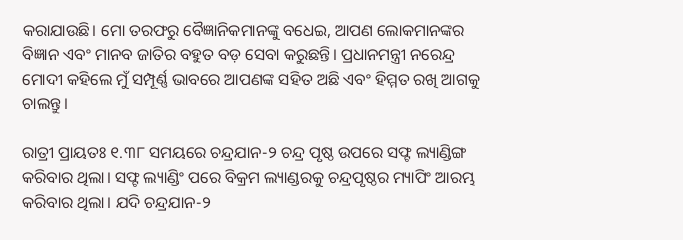କରାଯାଉଛି। ମୋ ତରଫରୁ ବୈଜ୍ଞାନିକମାନଙ୍କୁ ବଧେଇ, ଆପଣ ଲୋକମାନଙ୍କର ବିଜ୍ଞାନ ଏବଂ ମାନବ ଜାତିର ବହୁତ ବଡ଼ ସେବା କରୁଛନ୍ତି। ପ୍ରଧାନମନ୍ତ୍ରୀ ନରେନ୍ଦ୍ର ମୋଦୀ କହିଲେ ମୁଁ ସମ୍ପୂର୍ଣ୍ଣ ଭାବରେ ଆପଣଙ୍କ ସହିତ ଅଛି ଏବଂ ହିମ୍ମତ ରଖି ଆଗକୁ ଚାଲନ୍ତୁ।

ରାତ୍ରୀ ପ୍ରାୟତଃ ୧.୩୮ ସମୟରେ ଚନ୍ଦ୍ରଯାନ-୨ ଚନ୍ଦ୍ର ପୃଷ୍ଠ ଉପରେ ସଫ୍ଟ ଲ୍ୟାଣ୍ଡିଙ୍ଗ କରିବାର ଥିଲା। ସଫ୍ଟ ଲ୍ୟାଣ୍ଡିଂ ପରେ ବିକ୍ରମ ଲ୍ୟାଣ୍ଡରକୁ ଚନ୍ଦ୍ରପୃଷ୍ଠର ମ୍ୟାପିଂ ଆରମ୍ଭ କରିବାର ଥିଲା। ଯଦି ଚନ୍ଦ୍ରଯାନ-୨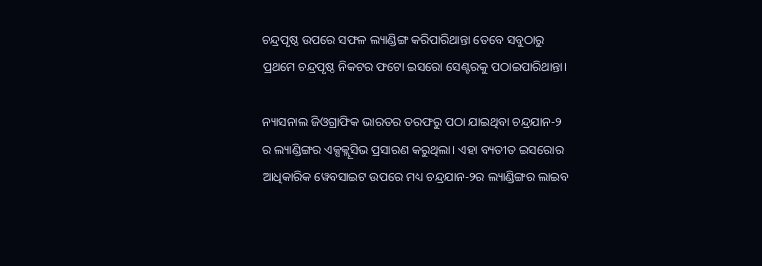ଚନ୍ଦ୍ରପୃଷ୍ଠ ଉପରେ ସଫଳ ଲ୍ୟାଣ୍ଡିଙ୍ଗ କରିପାରିଥାନ୍ତା ତେବେ ସବୁଠାରୁ ପ୍ରଥମେ ଚନ୍ଦ୍ରପୃଷ୍ଠ ନିକଟର ଫଟୋ ଇସରୋ ସେଣ୍ଟରକୁ ପଠାଇପାରିଥାନ୍ତା।

ନ୍ୟାସନାଲ ଜିଓଗ୍ରାଫିକ ଭାରତର ତରଫରୁ ପଠା ଯାଇଥିବା ଚନ୍ଦ୍ରଯାନ-୨ ର ଲ୍ୟାଣ୍ଡିଙ୍ଗର ଏକ୍ସକ୍ଲୂସିଭ ପ୍ରସାରଣ କରୁଥିଲା। ଏହା ବ୍ୟତୀତ ଇସରୋର ଆଧିକାରିକ ୱେବସାଇଟ ଉପରେ ମଧ୍ୟ ଚନ୍ଦ୍ରଯାନ-୨ର ଲ୍ୟାଣ୍ଡିଙ୍ଗର ଲାଇବ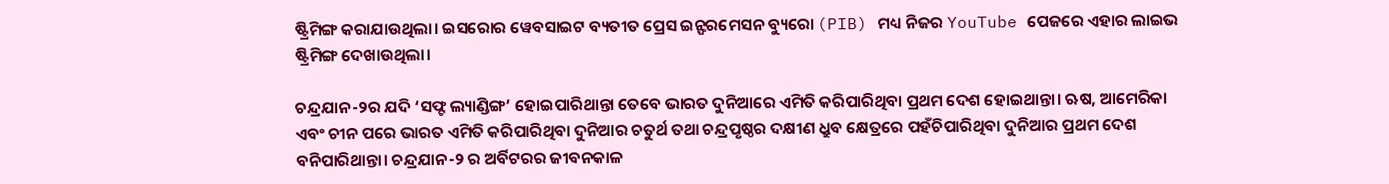ଷ୍ଟ୍ରିମିଙ୍ଗ କରାଯାଉଥିଲା। ଇସରୋର ୱେବସାଇଟ ବ୍ୟତୀତ ପ୍ରେସ ଇନ୍ଫରମେସନ ବ୍ୟୁରୋ (PIB) ମଧ୍ୟ ନିଜର YouTube ପେଜରେ ଏହାର ଲାଇଭ ଷ୍ଟ୍ରିମିଙ୍ଗ ଦେଖାଉଥିଲା।

ଚନ୍ଦ୍ରଯାନ-୨ର ଯଦି ‘ସଫ୍ଟ ଲ୍ୟାଣ୍ଡିଙ୍ଗ’ ହୋଇପାରିଥାନ୍ତା ତେବେ ଭାରତ ଦୁନିଆରେ ଏମିତି କରିପାରିଥିବା ପ୍ରଥମ ଦେଶ ହୋଇଥାନ୍ତା। ଋଷ, ଆମେରିକା ଏବଂ ଚୀନ ପରେ ଭାରତ ଏମିତି କରିପାରିଥିବା ଦୁନିଆର ଚତୁର୍ଥ ତଥା ଚନ୍ଦ୍ରପୃଷ୍ଠର ଦକ୍ଷୀଣ ଧ୍ରୁବ କ୍ଷେତ୍ରରେ ପହଁଚିପାରିଥିବା ଦୁନିଆର ପ୍ରଥମ ଦେଶ ବନିପାରିଥାନ୍ତା। ଚନ୍ଦ୍ରଯାନ-୨ ର ଅର୍ବିଟରର ଜୀବନକାଳ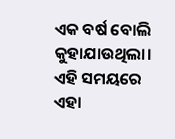ଏକ ବର୍ଷ ବୋଲି କୁହାଯାଉଥିଲା। ଏହି ସମୟରେ ଏହା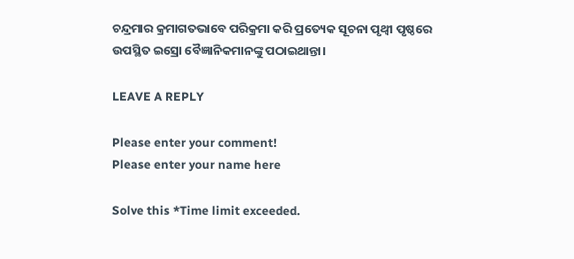ଚନ୍ଦ୍ରମାର କ୍ରମାଗତଭାବେ ପରିକ୍ରମା କରି ପ୍ରତ୍ୟେକ ସୂଚନା ପୃଥ୍ଵୀ ପୃଷ୍ଠରେ ଉପସ୍ଥିତ ଇସ୍ରୋ ବୈଜ୍ଞାନିକମାନଙ୍କୁ ପଠାଇଥାନ୍ତା।

LEAVE A REPLY

Please enter your comment!
Please enter your name here

Solve this *Time limit exceeded.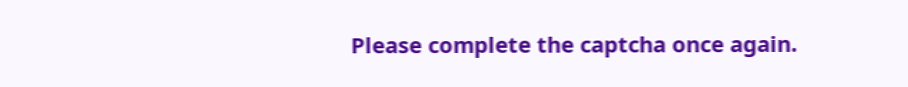Please complete the captcha once again.